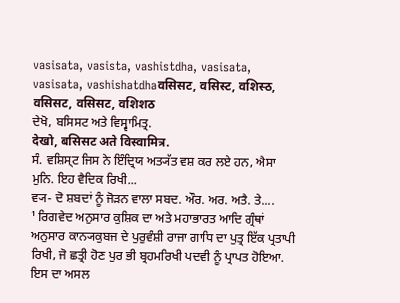vasisata, vasista, vashistdha, vasisata, vasisata, vashishatdhaवसिसट, वसिस्ट, वशिस्ठ, वसिसट, वसिसट, वशिशठ
ਦੇਖੋ, ਬਸਿਸਟ ਅਤੇ ਵਿਸ੍ਵਾਮਿਤ੍ਰ.
देखो, बसिसट अते विस्वामित्र.
ਸੰ. ਵਸ਼ਿਸ੍ਟ ਜਿਸ ਨੇ ਇੰਦ੍ਰਿਯ ਅਤ੍ਯੱਤ ਵਸ਼ ਕਰ ਲਏ ਹਨ, ਐਸਾ ਮੁਨਿ. ਇਹ ਵੈਦਿਕ ਰਿਖੀ...
ਵ੍ਯ- ਦੋ ਸ਼ਬਦਾਂ ਨੂੰ ਜੋੜਨ ਵਾਲਾ ਸਬਦ. ਔਰ. ਅਰ. ਅਤੈ. ਤੇ....
¹ ਰਿਗਵੇਦ ਅਨੁਸਾਰ ਕੁਸ਼ਿਕ ਦਾ ਅਤੇ ਮਹਾਭਾਰਤ ਆਦਿ ਗ੍ਰੰਥਾਂ ਅਨੁਸਾਰ ਕਾਨ੍ਯਕੁਬਜ ਦੇ ਪੁਰੁਵੰਸ਼ੀ ਰਾਜਾ ਗਾਧਿ ਦਾ ਪੁਤ੍ਰ ਇੱਕ ਪ੍ਰਤਾਪੀ ਰਿਖੀ, ਜੋ ਛਤ੍ਰੀ ਹੋਣ ਪੁਰ ਭੀ ਬ੍ਰਹਮਰਿਖੀ ਪਦਵੀ ਨੂੰ ਪ੍ਰਾਪਤ ਹੋਇਆ. ਇਸ ਦਾ ਅਸਲ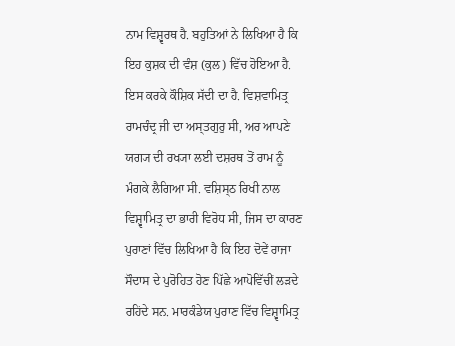ਨਾਮ ਵਿਸ਼੍ਵਰਥ ਹੈ. ਬਹੁਤਿਆਂ ਨੇ ਲਿਖਿਆ ਹੈ ਕਿ ਇਹ ਕੁਸ਼ਕ ਦੀ ਵੰਸ਼ (ਕੁਲ) ਵਿੱਚ ਹੋਇਆ ਹੈ. ਇਸ ਕਰਕੇ ਕੌਸ਼ਿਕ ਸੱਦੀ ਦਾ ਹੈ. ਵਿਸ਼ਵਾਮਿਤ੍ਰ ਰਾਮਚੰਦ੍ਰ ਜੀ ਦਾ ਅਸ੍ਤਗੁਰੁ ਸੀ, ਅਰ ਆਪਣੇ ਯਗ੍ਯ ਦੀ ਰਖ੍ਯਾ ਲਈ ਦਸ਼ਰਥ ਤੋਂ ਰਾਮ ਨੂੰ ਮੰਗਕੇ ਲੈਗਿਆ ਸੀ. ਵਸ਼ਿਸ੍ਠ ਰਿਖੀ ਨਾਲ ਵਿਸ਼੍ਵਾਮਿਤ੍ਰ ਦਾ ਭਾਰੀ ਵਿਰੋਧ ਸੀ, ਜਿਸ ਦਾ ਕਾਰਣ ਪੁਰਾਣਾਂ ਵਿੱਚ ਲਿਖਿਆ ਹੈ ਕਿ ਇਹ ਦੋਵੇਂ ਰਾਜਾ ਸੌਦਾਸ ਦੇ ਪੁਰੋਹਿਤ ਹੋਣ ਪਿੱਛੇ ਆਪੋਵਿੱਚੀਂ ਲੜਦੇ ਰਹਿਂਦੇ ਸਨ. ਮਾਰਕੰਡੇਯ ਪੁਰਾਣ ਵਿੱਚ ਵਿਸ਼੍ਵਾਮਿਤ੍ਰ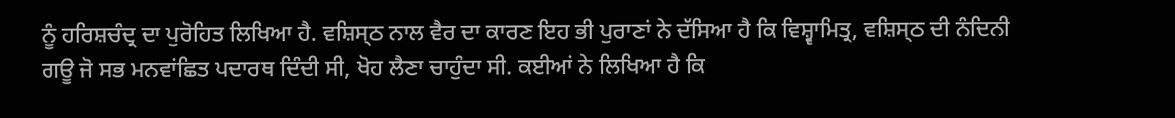ਨੂੰ ਹਰਿਸ਼ਚੰਦ੍ਰ ਦਾ ਪੁਰੋਹਿਤ ਲਿਖਿਆ ਹੈ. ਵਸ਼ਿਸ੍ਠ ਨਾਲ ਵੈਰ ਦਾ ਕਾਰਣ ਇਹ ਭੀ ਪੁਰਾਣਾਂ ਨੇ ਦੱਸਿਆ ਹੈ ਕਿ ਵਿਸ਼੍ਵਾਮਿਤ੍ਰ, ਵਸ਼ਿਸ੍ਠ ਦੀ ਨੰਦਿਨੀ ਗਊ ਜੋ ਸਭ ਮਨਵਾਂਛਿਤ ਪਦਾਰਥ ਦਿੰਦੀ ਸੀ, ਖੋਹ ਲੈਣਾ ਚਾਹੁੰਦਾ ਸੀ. ਕਈਆਂ ਨੇ ਲਿਖਿਆ ਹੈ ਕਿ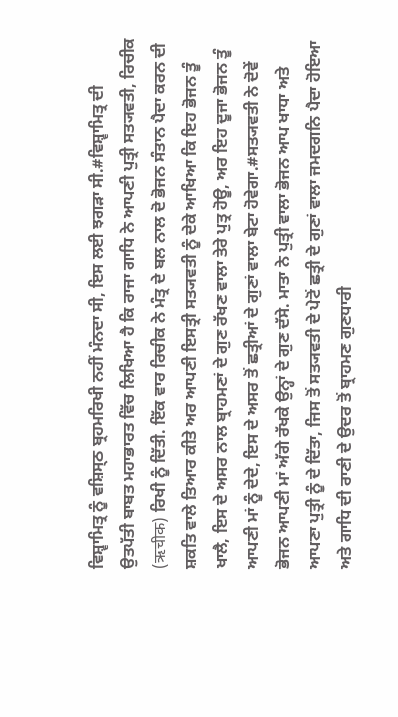ਵਿਸ਼੍ਵਾਮਿਤ੍ਰ ਨੂੰ ਵਸ਼ਿਸ੍ਠ ਬ੍ਰਹਮਰਿਖੀ ਨਹੀਂ ਮੰਨਦਾ ਸੀ, ਇਸ ਲਈ ਝਗੜਾ ਸੀ.#ਵਿਸ਼੍ਵਾਮਿਤ੍ਰ ਦੀ ਉਤਪੱਤੀ ਬਾਬਤ ਮਹਾਭਾਰਤ ਵਿੱਚ ਲਿਖਿਆ ਹੈ ਕਿ ਰਾਜਾ ਗਾਧਿ ਨੇ ਆਪਣੀ ਪੁਤ੍ਰੀ ਸਤ੍ਯਵਤੀ, ਰਿਚੀਕ (ऋचीक) ਰਿਖੀ ਨੂੰ ਦਿੱਤੀ. ਇੱਕ ਵਾਰ ਰਿਚੀਕ ਨੇ ਮੰਤ੍ਰ ਦੇ ਬਲ ਨਾਲ ਦੋ ਭੋਜਨ ਸੰਤਾਨ ਪੈਦਾ ਕਰਨ ਦੀ ਸ਼ਕਤਿ ਵਾਲੇ ਤਿਆਰ ਕੀਤੇ ਅਰ ਆਪਣੀ ਇਸਤ੍ਰੀ ਸਤ੍ਯਵਤੀ ਨੂੰ ਦੇਕੇ ਆਖਿਆ ਕਿ ਇਹ ਭੋਜਨ ਤੂੰ ਖਾਲੈ, ਇਸ ਦੇ ਅਸਰ ਨਾਲ ਬ੍ਰਾਹਮਣਾਂ ਦੇ ਗੁਣ ਰੱਖਣ ਵਾਲਾ ਤੇਰੇ ਪੁਤ੍ਰ ਹੋਊ, ਅਰ ਇਹ ਦੂਜਾ ਭੋਜਨ ਤੂੰ ਆਪਣੀ ਮਾਂ ਨੂੰ ਦੇਦੇ, ਇਸ ਦੇ ਅਸਰ ਤੋਂ ਛਤ੍ਰੀਆਂ ਦੇ ਗੁਣਾਂ ਵਾਲਾ ਬੇਟਾ ਹੋਵੇਗਾ.#ਸਤ੍ਯਵਤੀ ਨੇ ਦੋਵੇਂ ਭੋਜਨ ਆਪਣੀ ਮਾਂ ਅੱਗੇ ਰੱਖਕੇ ਉਨ੍ਹਾਂ ਦੇ ਗੁਣ ਦੱਸੇ. ਮਾਤਾ ਨੇ ਪੁਤ੍ਰੀ ਵਾਲਾ ਭੋਜਨ ਆਪ ਖਾਧਾ ਅਤੇ ਆਪਣਾ ਪੁਤ੍ਰੀ ਨੂੰ ਦੇ ਦਿੱਤਾ, ਜਿਸ ਤੋਂ ਸਤ੍ਯਵਤੀ ਦੇ ਪੇਟੋਂ ਛਤ੍ਰੀ ਦੇ ਗੁਣਾਂ ਵਾਲਾ ਜਮਦਗਨਿ ਪੈਦਾ ਹੋਇਆ ਅਤੇ ਗਾਧਿ ਦੀ ਰਾਣੀ ਦੇ ਉਦਰ ਤੋਂ ਬ੍ਰਾਹਮਣ ਗੁਣਧਾਰੀ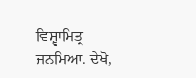ਵਿਸ਼੍ਵਾਮਿਤ੍ਰ ਜਨਮਿਆ. ਦੇਖੋ,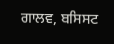ਗਾਲਵ, ਬਸਿਸਟ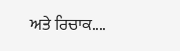ਅਤੇ ਰਿਚਾਕ....